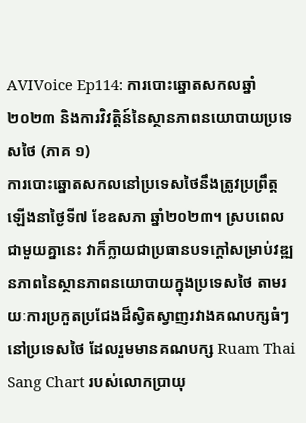AVIVoice Ep114: ការបោះឆ្នោតសកលឆ្នាំ២០២៣ និងការវិវត្តិន៍នៃស្ថានភាពនយោបាយប្រទេសថៃ (ភាគ ១)
ការបោះឆ្នោតសកលនៅប្រទេសថៃនឹងត្រូវប្រព្រឹត្តឡើងនាថ្ងៃទី៧ ខែឧសភា ឆ្នាំ២០២៣។ ស្របពេលជាមួយគ្នានេះ វាក៏ក្លាយជាប្រធានបទក្ដៅសម្រាប់វឌ្ឍនភាពនៃស្ថានភាពនយោបាយក្នុងប្រទេសថៃ តាមរយៈការប្រកួតប្រជែងដ៏ស្វិតស្វាញរវាងគណបក្សធំៗនៅប្រទេសថៃ ដែលរួមមានគណបក្ស Ruam Thai Sang Chart របស់លោកប្រាយុ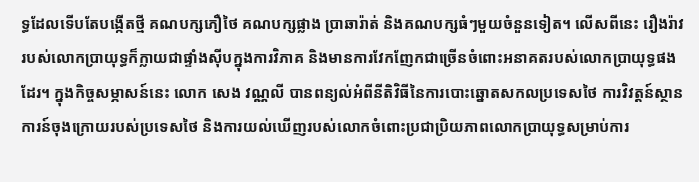ទ្ធដែលទើបតែបង្កើតថ្មី គណបក្សភឿថៃ គណបក្សផ្លាង ប្រាឆារ៉ាត់ និងគណបក្សធំៗមួយចំនួនទៀត។ លើសពីនេះ រឿងរ៉ាវរបស់លោកប្រាយុទ្ធក៏ក្លាយជាផ្ទាំងស៊ីបក្នុងការវិភាគ និងមានការវែកញែកជាច្រើនចំពោះអនាគតរបស់លោកប្រាយុទ្ធផងដែរ។ ក្នុងកិច្ចសម្ភាសន៍នេះ លោក សេង វណ្ណលី បានពន្យល់អំពីនីតិវិធីនៃការបោះឆ្នោតសកលប្រទេសថៃ ការវិវត្តន៍ស្ថានការន៍ចុងក្រោយរបស់ប្រទេសថៃ និងការយល់ឃើញរបស់លោកចំពោះប្រជាប្រិយភាពលោកប្រាយុទ្ធសម្រាប់ការ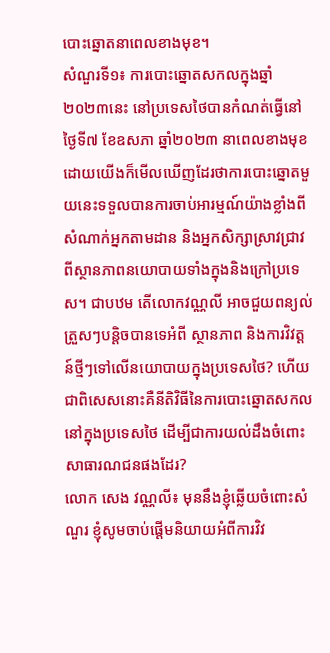បោះឆ្នោតនាពេលខាងមុខ។
សំណួរទី១៖ ការបោះឆ្នោតសកលក្នុងឆ្នាំ២០២៣នេះ នៅប្រទេសថៃបានកំណត់ធ្វើនៅថ្ងៃទី៧ ខែឧសភា ឆ្នាំ២០២៣ នាពេលខាងមុខ ដោយយើងក៏មើលឃើញដែរថាការបោះឆ្នោតមួយនេះទទួលបានការចាប់អារម្មណ៍យ៉ាងខ្លាំងពីសំណាក់អ្នកតាមដាន និងអ្នកសិក្សាស្រាវជ្រាវពីស្ថានភាពនយោបាយទាំងក្នុងនិងក្រៅប្រទេស។ ជាបឋម តើលោកវណ្ណលី អាចជួយពន្យល់ត្រួសៗបន្តិចបានទេអំពី ស្ថានភាព និងការវិវត្តន៍ថ្មីៗទៅលើនយោបាយក្នុងប្រទេសថៃ? ហើយជាពិសេសនោះគឺនីតិវិធីនៃការបោះឆ្នោតសកលនៅក្នុងប្រទេសថៃ ដើម្បីជាការយល់ដឹងចំពោះសាធារណជនផងដែរ?
លោក សេង វណ្ណលី៖ មុននឹងខ្ញុំឆ្លើយចំពោះសំណួរ ខ្ញុំសូមចាប់ផ្តើមនិយាយអំពីការវិវ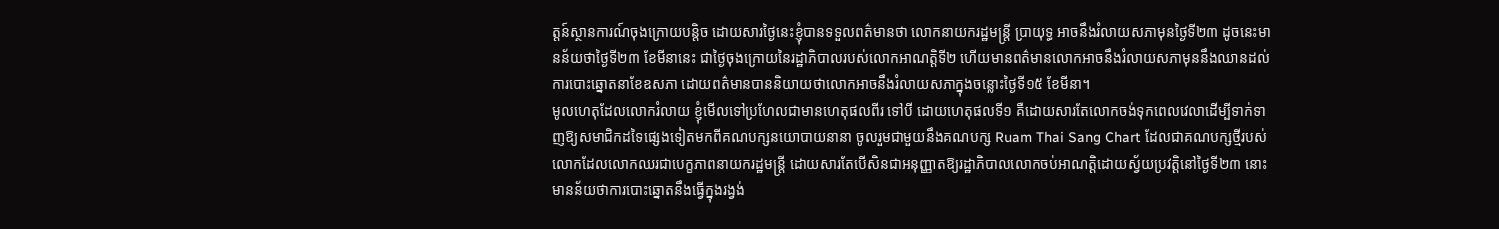ត្តន៍ស្ថានការណ៍ចុងក្រោយបន្តិច ដោយសារថ្ងៃនេះខ្ញុំបានទទួលពត៌មានថា លោកនាយករដ្ឋមន្ត្រី ប្រាយុទ្ធ អាចនឹងរំលាយសភាមុនថ្ងៃទី២៣ ដូចនេះមានន័យថាថ្ងៃទី២៣ ខែមីនានេះ ជាថ្ងៃចុងក្រោយនៃរដ្ឋាភិបាលរបស់លោកអាណត្តិទី២ ហើយមានពត៌មានលោកអាចនឹងរំលាយសភាមុននឹងឈានដល់ការបោះឆ្នោតនាខែឧសភា ដោយពត៌មានបាននិយាយថាលោកអាចនឹងរំលាយសភាក្នុងចន្លោះថ្ងៃទី១៥ ខែមីនា។
មូលហេតុដែលលោករំលាយ ខ្ញុំមើលទៅប្រហែលជាមានហេតុផលពីរ ទៅបី ដោយហេតុផលទី១ គឺដោយសារតែលោកចង់ទុកពេលវេលាដើម្បីទាក់ទាញឱ្យសមាជិកដទៃផ្សេងទៀតមកពីគណបក្សនយោបាយនានា ចូលរួមជាមួយនឹងគណបក្ស Ruam Thai Sang Chart ដែលជាគណបក្សថ្មីរបស់លោកដែលលោកឈរជាបេក្ខភាពនាយករដ្ឋមន្ត្រី ដោយសារតែបើសិនជាអនុញ្ញាតឱ្យរដ្ឋាភិបាលលោកចប់អាណត្តិដោយស្វ័យប្រវត្តិនៅថ្ងៃទី២៣ នោះមានន័យថាការបោះឆ្នោតនឹងធ្វើក្នុងរង្វង់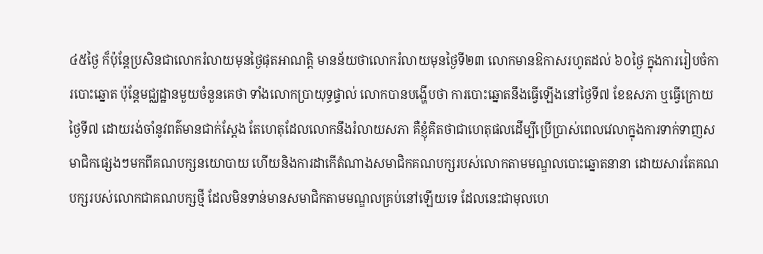៤៥ថ្ងៃ ក៏ប៉ុន្តែប្រសិនជាលោករំលាយមុនថ្ងៃផុតអាណត្តិ មានន័យថាលោករំលាយមុនថ្ងៃទី២៣ លោកមានឱកាសរហូតដល់ ៦០ថ្ងៃ ក្នុងការរៀបចំការបោះឆ្នោត ប៉ុន្តែមជ្ឈដ្ឋានមួយចំនួនគេថា ទាំងលោកប្រាយុទ្ធផ្ទាល់ លោកបានបង្ហើបថា ការបោះឆ្នោតនឹងធ្វើឡើងនៅថ្ងៃទី៧ ខែឧសភា ឬធ្វើក្រោយថ្ងៃទី៧ ដោយរង់ចាំនូវពត៌មានជាក់ស្តែង តែហេតុដែលលោកនឹងរំលាយសភា គឺខ្ញុំគិតថាជាហេតុផលដើម្បីប្រើប្រាស់ពេលវេលាក្នុងការទាក់ទាញសមាជិកផ្សេងៗមកពីគណបក្សនយោបាយ ហើយនិងការដាកើតំណាងសមាជិកគណបក្សរបស់លោកតាមមណ្ឌលបោះឆ្នោតនានា ដោយសារតែគណបក្សរបស់លោកជាគណបក្សថ្មី ដែលមិនទាន់មានសមាជិកតាមមណ្ឌលគ្រប់នៅឡើយទេ ដែលនេះជាមុលហេ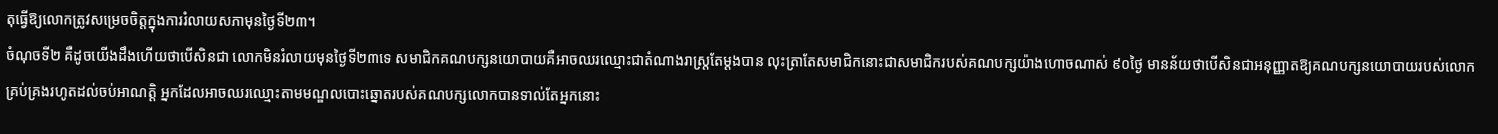តុធ្វើឱ្យលោកត្រូវសម្រេចចិត្តក្នុងការរំលាយសភាមុនថ្ងៃទី២៣។
ចំណុចទី២ គឺដូចយើងដឹងហើយថាបើសិនជា លោកមិនរំលាយមុនថ្ងៃទី២៣ទេ សមាជិកគណបក្សនយោបាយគឺអាចឈរឈ្មោះជាតំណាងរាស្ត្រតែម្តងបាន លុះត្រាតែសមាជិកនោះជាសមាជិករបស់គណបក្សយ៉ាងហោចណាស់ ៩០ថ្ងៃ មានន័យថាបើសិនជាអនុញ្ញាតឱ្យគណបក្សនយោបាយរបស់លោកគ្រប់គ្រងរហូតដល់ចប់អាណត្តិ អ្នកដែលអាចឈរឈ្មោះតាមមណ្ឌលបោះឆ្នោតរបស់គណបក្សលោកបានទាល់តែអ្នកនោះ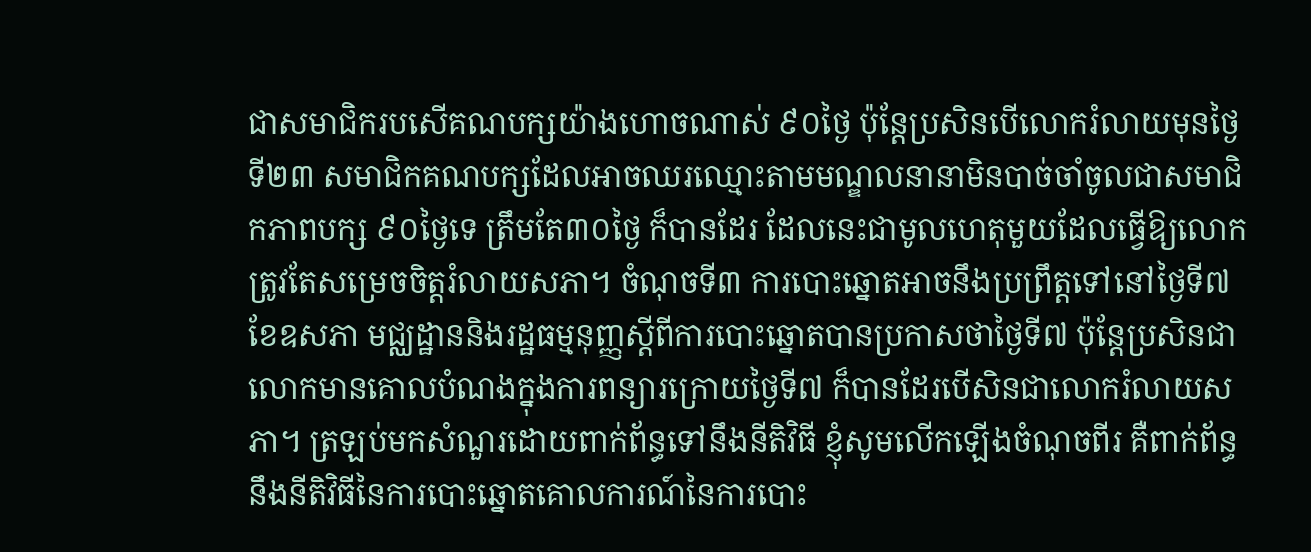ជាសមាជិករបសើគណបក្សយ៉ាងហោចណាស់ ៩០ថ្ងៃ ប៉ុន្តែប្រសិនបើលោករំលាយមុនថ្ងៃទី២៣ សមាជិកគណបក្សដែលអាចឈរឈ្មោះតាមមណ្ឌលនានាមិនបាច់ចាំចូលជាសមាជិកភាពបក្ស ៩០ថ្ងៃទេ ត្រឹមតែ៣០ថ្ងៃ ក៏បានដែរ ដែលនេះជាមូលហេតុមួយដែលធ្វើឱ្យលោកត្រូវតែសម្រេចចិត្តរំលាយសភា។ ចំណុចទី៣ ការបោះឆ្នោតអាចនឹងប្រព្រឹត្តទៅនៅថ្ងៃទី៧ ខែឧសភា មជ្ឈដ្ឋាននិងរដ្ឋធម្មនុញ្ញស្តីពីការបោះឆ្នោតបានប្រកាសថាថ្ងៃទី៧ ប៉ុន្តែប្រសិនជាលោកមានគោលបំណងក្នុងការពន្យារក្រោយថ្ងៃទី៧ ក៏បានដែរបើសិនជាលោករំលាយសភា។ ត្រឡប់មកសំណួរដោយពាក់ព័ន្ធទៅនឹងនីតិវិធី ខ្ញុំសូមលើកឡើងចំណុចពីរ គឺពាក់ព័ន្ធនឹងនីតិវិធីនៃការបោះឆ្នោតគោលការណ៍នៃការបោះ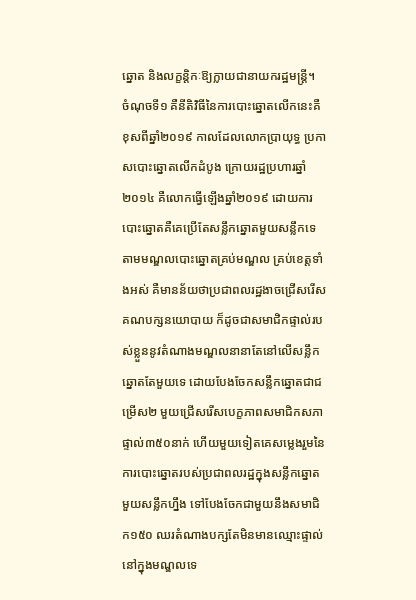ឆ្នោត និងលក្ខន្តិកៈឱ្យក្លាយជានាយករដ្ឋមន្ត្រី។
ចំណុចទី១ គឺនីតិវិធីនៃការបោះឆ្នោតលើកនេះគឺខុសពីឆ្នាំ២០១៩ កាលដែលលោកប្រាយុទ្ធ ប្រកាសបោះឆ្នោតលើកដំបូង ក្រោយរដ្ឋប្រហារឆ្នាំ២០១៤ គឺលោកធ្វើឡើងឆ្នាំ២០១៩ ដោយការបោះឆ្នោតគឺគេប្រើតែសន្លឹកឆ្នោតមួយសន្លឹកទេតាមមណ្ឌលបោះឆ្នោតគ្រប់មណ្ឌល គ្រប់ខេត្តទាំងអស់ គឺមានន័យថាប្រជាពលរដ្ឋងាចជ្រើសរើសគណបក្សនយោបាយ ក៏ដូចជាសមាជិកផ្ទាល់របស់ខ្លួននូវតំណាងមណ្ឌលនានាតែនៅលើសន្លឹកឆ្នោតតែមួយទេ ដោយបែងចែកសន្លឹកឆ្នោតជាជម្រើស២ មួយជ្រើសរើសបេក្ខភាពសមាជិកសភាផ្ទាល់៣៥០នាក់ ហើយមួយទៀតគេសម្លេងរួមនៃការបោះឆ្នោតរបស់ប្រជាពលរដ្ឋក្នុងសន្លឹកឆ្នោតមួយសន្លឹកហ្នឹង ទៅបែងចែកជាមួយនឹងសមាជិក១៥០ ឈរតំណាងបក្សតែមិនមានឈ្មោះផ្ទាល់នៅក្នុងមណ្ឌលទេ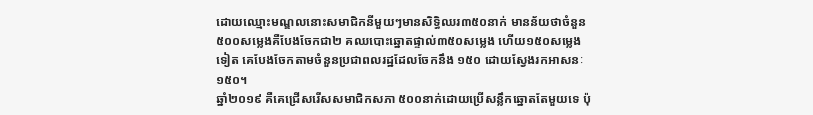ដោយឈ្មោះមណ្ឌលនោះសមាជិកនីមួយៗមានសិទ្ធិឈរ៣៥០នាក់ មានន័យថាចំនួន ៥០០សម្លេងគឺបែងចែកជា២ គឈបោះឆ្នោតផ្ទាល់៣៥០សម្លេង ហើយ១៥០សម្លេងទៀត គេបែងចែកតាមចំនួនប្រជាពលរដ្ឋដែលចែកនឹង ១៥០ ដោយស្វែងរកអាសនៈ១៥០។
ឆ្នាំ២០១៩ គឺគេជ្រើសរើសសមាជិកសភា ៥០០នាក់ដោយប្រើសន្លឹកឆ្នោតតែមួយទេ ប៉ុ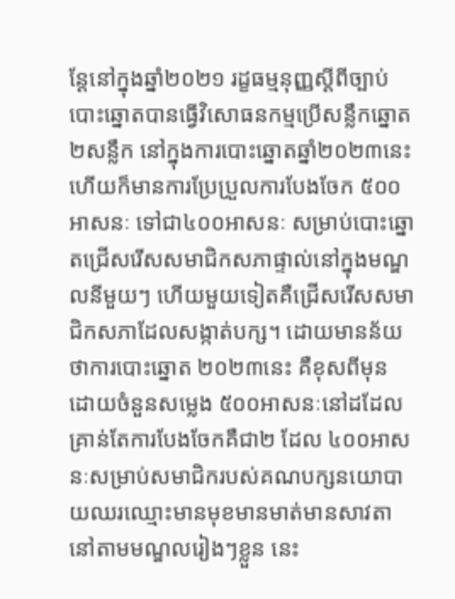ន្តែនៅក្នុងឆ្នាំ២០២១ រដ្ខធម្មនុញ្ញស្តីពីច្បាប់បោះឆ្នោតបានធ្វើវិសោធនកម្មប្រើសន្លឹកឆ្នោត២សន្លឹក នៅក្នុងការបោះឆ្នោតឆ្នាំ២០២៣នេះ ហើយក៏មានការប្រែប្រួលការបែងចែក ៥០០អាសនៈ ទៅជា៤០០អាសនៈ សម្រាប់បោះឆ្នោតជ្រើសរើសសមាជិកសភាផ្ទាល់នៅក្នុងមណ្ឌលនីមួយៗ ហើយមួយទៀតគឺជ្រើសរើសសមាជិកសភាដែលសង្កាត់បក្ស។ ដោយមានន័យថាការបោះឆ្នោត ២០២៣នេះ គឺខុសពីមុន ដោយចំនួនសម្លេង ៥០០អាសនៈនៅដដែល គ្រាន់តែការបែងចែកគឺជា២ ដែល ៤០០អាសនៈសម្រាប់សមាជិករបស់គណបក្សនយោបាយឈរឈ្មោះមានមុខមានមាត់មានសាវតានៅតាមមណ្ឌលរៀងៗខ្លួន នេះ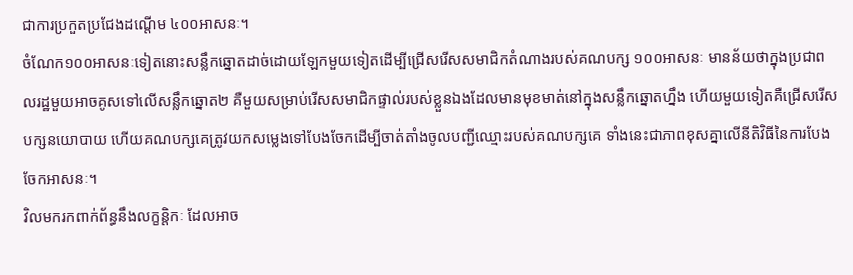ជាការប្រកួតប្រជែងដណ្តើម ៤០០អាសនៈ។
ចំណែក១០០អាសនៈទៀតនោះសន្លឹកឆ្នោតដាច់ដោយឡែកមួយទៀតដើម្បីជ្រើសរើសសមាជិកតំណាងរបស់គណបក្ស ១០០អាសនៈ មានន័យថាក្នុងប្រជាពលរដ្ឋមួយអាចគូសទៅលើសន្លឹកឆ្នោត២ គឺមួយសម្រាប់រើសសមាជិកផ្ទាល់របស់ខ្លួនឯងដែលមានមុខមាត់នៅក្នុងសន្លឹកឆ្នោតហ្នឹង ហើយមួយទៀតគឺជ្រើសរើសបក្សនយោបាយ ហើយគណបក្សគេត្រូវយកសម្លេងទៅបែងចែកដើម្បីចាត់តាំងចូលបញ្ជីឈ្មោះរបស់គណបក្សគេ ទាំងនេះជាភាពខុសគ្នាលើនីតិវិធីនៃការបែងចែកអាសនៈ។
វិលមករកពាក់ព័ន្ធនឹងលក្ខន្តិកៈ ដែលអាច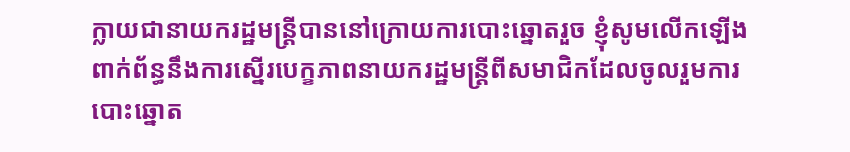ក្លាយជានាយករដ្ឋមន្ត្រីបាននៅក្រោយការបោះឆ្នោតរួច ខ្ញុំសូមលើកឡើងពាក់ព័ន្ធនឹងការស្នើរបេក្ខភាពនាយករដ្ឋមន្ត្រីពីសមាជិកដែលចូលរួមការបោះឆ្នោត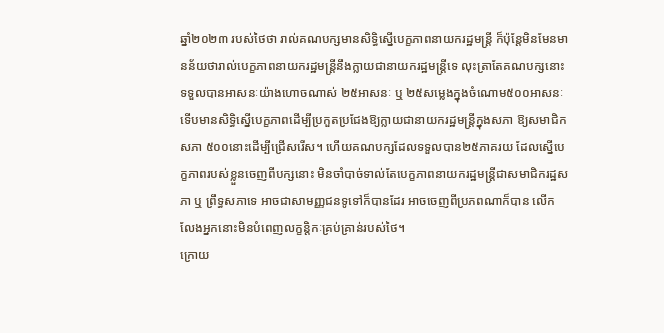ឆ្នាំ២០២៣ របស់ថៃថា រាល់គណបក្សមានសិទ្ធិស្នើបេក្ខភាពនាយករដ្ឋមន្ត្រី ក៏ប៉ុន្តែមិនមែនមានន័យថារាល់បេក្ខភាពនាយករដ្ឋមន្ត្រីនឹងក្លាយជានាយករដ្ឋមន្ត្រីទេ លុះត្រាតែគណបក្សនោះទទួលបានអាសនៈយ៉ាងហោចណាស់ ២៥អាសនៈ ឬ ២៥សម្លេងក្នុងចំណោម៥០០អាសនៈ ទើបមានសិទ្ធិស្នើបេក្ខភាពដើម្បីប្រកួតប្រជែងឱ្យក្លាយជានាយករដ្ឋមន្ត្រីក្នុងសភា ឱ្យសមាជិកសភា ៥០០នោះដើម្បីជ្រើសរើស។ ហើយគណបក្សដែលទទួលបាន២៥ភាគរយ ដែលស្នើបេក្ខភាពរបស់ខ្លួនចេញពីបក្សនោះ មិនចាំបាច់ទាល់តែបេក្ខភាពនាយករដ្ឋមន្ត្រីជាសមាជិករដ្ឋសភា ឬ ព្រឹទ្ធសភាទេ អាចជាសាមញ្ញជនទូទៅក៏បានដែរ អាចចេញពីប្រភពណាក៏បាន លើកលែងអ្នកនោះមិនបំពេញលក្ខន្តិកៈគ្រប់គ្រាន់របស់ថៃ។
ក្រោយ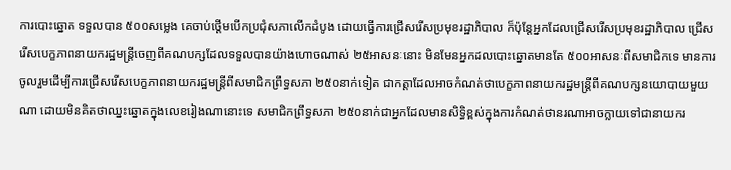ការបោះឆ្នោត ទទួលបាន ៥០០សម្លេង គេចាប់ថ្តើមបើកប្រជុំសភាលើកដំបូង ដោយធ្វើការជ្រើសរើសប្រមុខរដ្ឋាភិបាល ក៏ប៉ុន្តែអ្នកដែលជ្រើសរើសប្រមុខរដ្ឋាភិបាល ជ្រើសរើសបេក្ខភាពនាយករដ្ឋមន្ត្រីចេញពីគណបក្សដែលទទួលបានយ៉ាងហោចណាស់ ២៥អាសនៈនោះ មិនមែនអ្នកដលបោះឆ្នោតមានតែ ៥០០អាសនៈពីសមាជិកទេ មានការចូលរួមដើម្បីការជ្រើសរើសបេក្ខភាពនាយករដ្ឋមន្ត្រីពីសមាជិកព្រឹទ្ធសភា ២៥០នាក់ទៀត ជាកត្តាដែលអាចកំណត់ថាបេក្ខភាពនាយករដ្ឋមន្ត្រីពីគណបក្សនយោបាយមួយណា ដោយមិនគិតថាឈ្នះឆ្នោតក្នុងលេខរៀងណានោះទេ សមាជិកព្រឹទ្ធសភា ២៥០នាក់ជាអ្នកដែលមានសិទ្ធិខ្ពស់ក្នុងការកំណត់ថានរណាអាចក្លាយទៅជានាយករ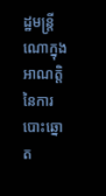ដ្ឋមន្ត្រីណោក្នុងអាណត្តិនៃការបោះឆ្នោត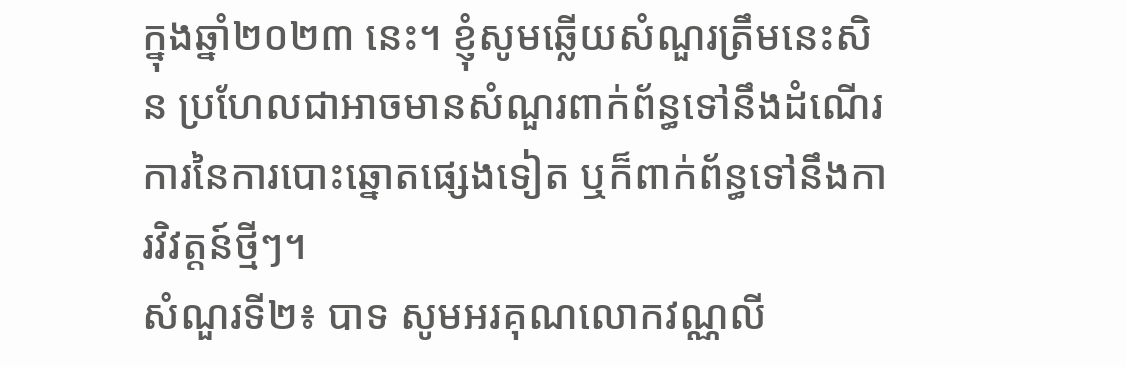ក្នុងឆ្នាំ២០២៣ នេះ។ ខ្ញុំសូមឆ្លើយសំណួរត្រឹមនេះសិន ប្រហែលជាអាចមានសំណួរពាក់ព័ន្ធទៅនឹងដំណើរការនៃការបោះឆ្នោតផ្សេងទៀត ឬក៏ពាក់ព័ន្ធទៅនឹងការវិវត្តន៍ថ្មីៗ។
សំណួរទី២៖ បាទ សូមអរគុណលោកវណ្ណលី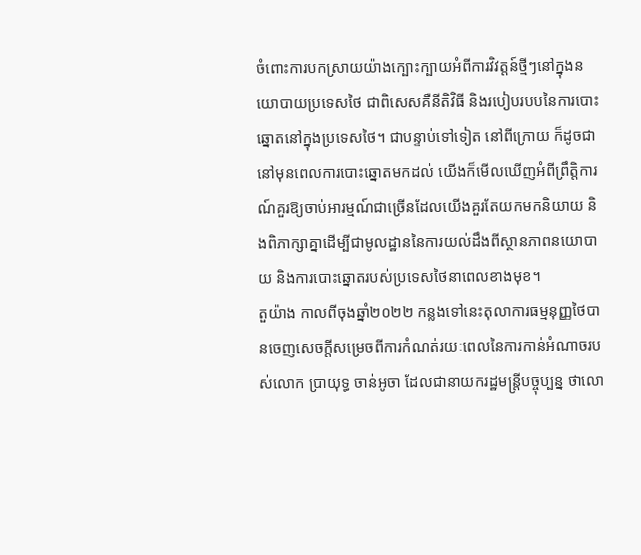ចំពោះការបកស្រាយយ៉ាងក្បោះក្បាយអំពីការវិវត្តន៍ថ្មីៗនៅក្នុងនយោបាយប្រទេសថៃ ជាពិសេសគឺនីតិវិធី និងរបៀបរបបនៃការបោះឆ្នោតនៅក្នុងប្រទេសថៃ។ ជាបន្ទាប់ទៅទៀត នៅពីក្រោយ ក៏ដូចជានៅមុនពេលការបោះឆ្នោតមកដល់ យើងក៏មើលឃើញអំពីព្រឹត្តិការណ៍គួរឱ្យចាប់អារម្មណ៍ជាច្រើនដែលយើងគួរតែយកមកនិយាយ និងពិភាក្សាគ្នាដើម្បីជាមូលដ្ឋាននៃការយល់ដឹងពីស្ថានភាពនយោបាយ និងការបោះឆ្នោតរបស់ប្រទេសថៃនាពេលខាងមុខ។
តួយ៉ាង កាលពីចុងឆ្នាំ២០២២ កន្លងទៅនេះតុលាការធម្មនុញ្ញថៃបានចេញសេចក្តីសម្រេចពីការកំណត់រយៈពេលនៃការកាន់អំណាចរបស់លោក ប្រាយុទ្ធ ចាន់អូចា ដែលជានាយករដ្ឋមន្រ្តីបច្ចុប្បន្ន ថាលោ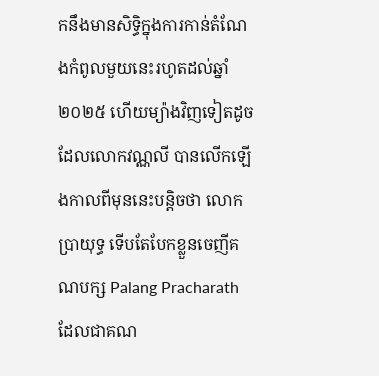កនឹងមានសិទ្ធិក្នុងការកាន់តំណែងកំពូលមួយនេះរហូតដល់ឆ្នាំ២០២៥ ហើយម្យ៉ាងវិញទៀតដូចដែលលោកវណ្ណលី បានលើកឡើងកាលពីមុននេះបន្តិចថា លោកប្រាយុទ្ធ ទើបតែបែកខ្លួនចេញីគណបក្ស Palang Pracharath ដែលជាគណ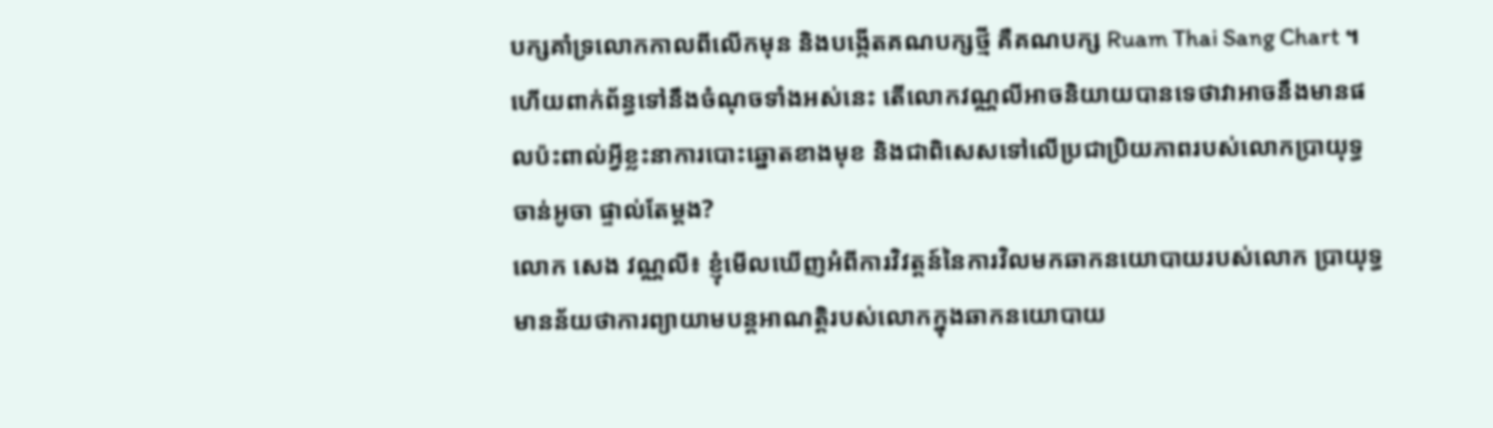បក្សគាំទ្រលោកកាលពីលើកមុន និងបង្កើតគណបក្សថ្មី គឺគណបក្ស Ruam Thai Sang Chart ។ ហើយពាក់ព័ន្ធទៅនឹងចំណុចទាំងអស់នេះ តើលោកវណ្ណលីអាចនិយាយបានទេថាវាអាចនឹងមានផលប៉ះពាល់អ្វីខ្លះនាការបោះឆ្នោតខាងមុខ និងជាពិសេសទៅលើប្រជាប្រិយភាពរបស់លោកប្រាយុទ្ធ ចាន់អូចា ផ្ទាល់តែម្តង?
លោក សេង វណ្ណលី៖ ខ្ញុំមើលឃើញអំពីការវិវត្តន៍នៃការវិលមកឆាកនយោបាយរបស់លោក ប្រាយុទ្ធ មានន័យថាការព្យាយាមបន្តអាណត្តិរបស់លោកក្នុងឆាកនយោបាយ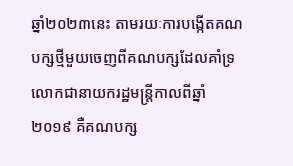ឆ្នាំ២០២៣នេះ តាមរយៈការបង្កើតគណបក្សថ្មីមួយចេញពីគណបក្សដែលគាំទ្រលោកជានាយករដ្ឋមន្រ្តីកាលពីឆ្នាំ២០១៩ គឺគណបក្ស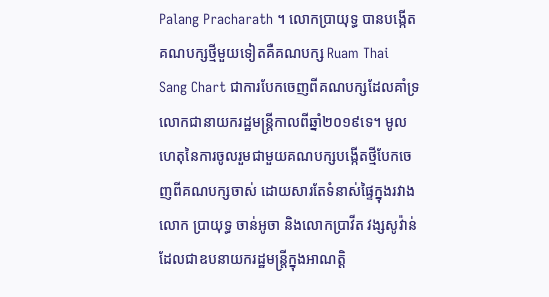Palang Pracharath ។ លោកប្រាយុទ្ធ បានបង្កើតគណបក្សថ្មីមួយទៀតគឺគណបក្ស Ruam Thai Sang Chart ជាការបែកចេញពីគណបក្សដែលគាំទ្រលោកជានាយករដ្ឋមន្រ្តីកាលពីឆ្នាំ២០១៩ទេ។ មូលហេតុនៃការចូលរួមជាមួយគណបក្សបង្កើតថ្មីបែកចេញពីគណបក្សចាស់ ដោយសារតែទំនាស់ផ្ទៃក្នុងរវាងលោក ប្រាយុទ្ធ ចាន់អូចា និងលោកប្រាវីត វង្សសូវ៉ាន់ ដែលជាឧបនាយករដ្ឋមន្ត្រីក្នុងអាណត្តិ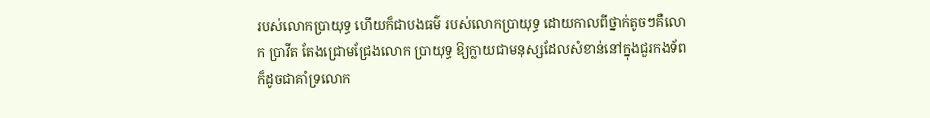របស់លោកប្រាយុទ្ធ ហើយក៏ជាបងធម៌ របស់លោកប្រាយុទ្ធ ដោយកាលពីថ្នាក់តូចៗគឺលោក ប្រាវីត តែងជ្រោមជ្រែងលោក ប្រាយុទ្ធ ឱ្យក្លាយជាមនុស្សដែលសំខាន់នៅក្នុងជួរកងទ័ព ក៏ដូចជាគាំទ្រលោក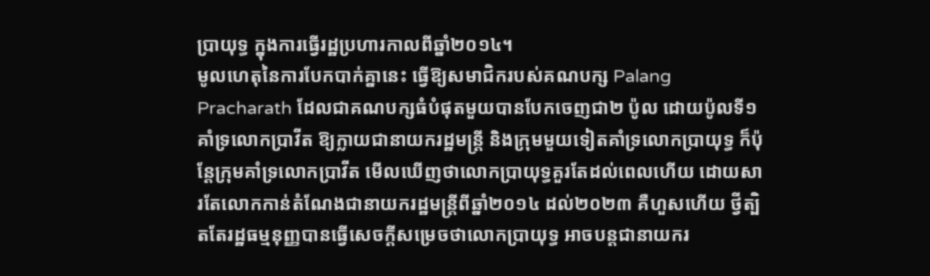ប្រាយុទ្ធ ក្នុងការធ្វើរដ្ឋប្រហារកាលពីឆ្នាំ២០១៤។
មូលហេតុនៃការបែកបាក់គ្នានេះ ធ្វើឱ្យសមាជិករបស់គណបក្ស Palang Pracharath ដែលជាគណបក្សធំបំផុតមួយបានបែកចេញជា២ ប៉ូល ដោយប៉ូលទី១ គាំទ្រលោកប្រាវីត ឱ្យក្លាយជានាយករដ្ឋមន្ត្រី និងក្រុមមួយទៀតគាំទ្រលោកប្រាយុទ្ធ ក៏ប៉ុន្តែក្រុមគាំទ្រលោកប្រាវីត មើលឃើញថាលោកប្រាយុទ្ធគួរតែដល់ពេលហើយ ដោយសារតែលោកកាន់តំណែងជានាយករដ្ឋមន្ត្រីពីឆ្នាំ២០១៤ ដល់២០២៣ គឺហួសហើយ ថ្វីត្បិតតែរដ្ឋធម្មនុញ្ញបានធ្វើសេចក្តីសម្រេចថាលោកប្រាយុទ្ធ អាចបន្តជានាយករ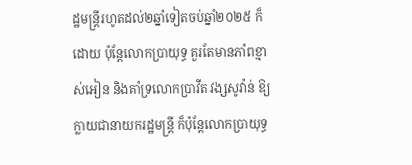ដ្ឋមន្ត្រីរហូតដល់២ឆ្នាំទៀតចប់ឆ្នាំ២០២៥ ក៏ដោយ ប៉ុន្តែលោកប្រាយុទ្ធ គួរតែមានភាំពខ្មាស់អៀន និងគាំទ្រលោកប្រាវីត វង្សសូវ៉ាន់ ឱ្យក្លាយជានាយករដ្ឋមន្ត្រី ក៏ប៉ុន្តែលោកប្រាយុទ្ធ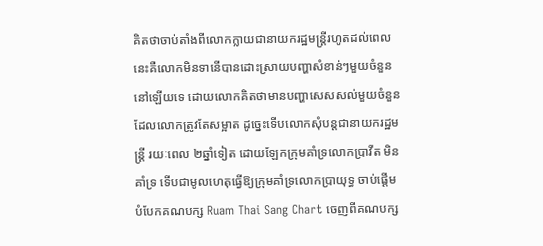គិតថាចាប់តាំងពីលោកក្លាយជានាយករដ្ឋមន្ត្រីរហូតដល់ពេលនេះគឺលោកមិនទានើបានដោះស្រាយបញ្ហាសំខាន់ៗមួយចំនួននៅឡើយទេ ដោយលោកគិតថាមានបញ្ហាសេសសល់មួយចំនួនដែលលោកត្រូវតែសម្អាត ដូច្នេះទើបលោកសុំបន្តជានាយករដ្ឋមន្ត្រី រយៈពេល ២ឆ្នាំទៀត ដោយឡែកក្រុមគាំទ្រលោកប្រាវីត មិនគាំទ្រ ទើបជាមូលហេតុធ្វើឱ្យក្រុមគាំទ្រលោកប្រាយុទ្ធ ចាប់ផ្តើមបំបែកគណបក្ស Ruam Thai Sang Chart ចេញពីគណបក្ស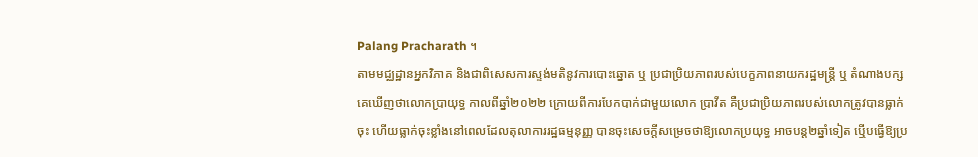Palang Pracharath ។
តាមមជ្ឈដ្ឋានអ្នកវិភាគ និងជាពិសេសការស្ទង់មតិនូវការបោះឆ្នោត ឬ ប្រជាប្រិយភាពរបស់បេក្ខភាពនាយករដ្ឋមន្រ្តី ឬ តំណាងបក្ស គេឃើញថាលោកប្រាយុទ្ធ កាលពីឆ្នាំ២០២២ ក្រោយពីការបែកបាក់ជាមួយលោក ប្រាវីត គឺប្រជាប្រិយភាពរបស់លោកត្រូវបានធ្លាក់ចុះ ហើយធ្លាក់ចុះខ្លាំងនៅពេលដែលតុលាការរដ្ឋធម្មនុញ្ញ បានចុះសេចក្តីសម្រេចថាឱ្យលោកប្រយុទ្ធ អាចបន្ត២ឆ្នាំទៀត ឬើបធ្វើឱ្យប្រ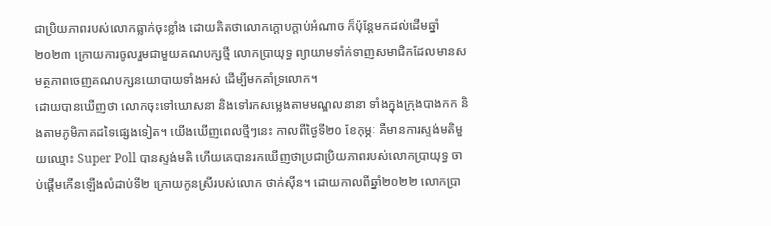ជាប្រិយភាពរបស់លោកធ្លាក់ចុះខ្លាំង ដោយគិតថាលោកក្តោបក្តាប់អំណាច ក៏ប៉ុន្តែមកដល់ដើមឆ្នាំ២០២៣ ក្រោយការចូលរួមជាមួយគណបក្សថ្មី លោកប្រាយុទ្ធ ព្យាយាមទាំក់ទាញសមាជិកដែលមានសមត្ថភាពចេញគណបក្សនយោបាយទាំងអស់ ដើម្បីមកគាំទ្រលោក។
ដោយបានឃើញថា លោកចុះទៅឃោសនា និងទៅរកសម្លេងតាមមណ្ឌលនានា ទាំងក្នុងក្រុងបាងកក និងតាមភូមិភាគដទៃផ្សេងទៀត។ យើងឃើញពេលថ្មីៗនេះ កាលពីថ្ងៃទី២០ ខែកុម្ភៈ គឺមានការស្ទង់មតិមួយឈ្មោះ Super Poll បានស្ទង់មតិ ហើយគេបានរកឃើញថាប្រជាប្រិយភាពរបស់លោកប្រាយុទ្ធ ចាប់ផ្តើមកើនឡើងលំដាប់ទី២ ក្រោយកូនស្រីរបស់លោក ថាក់ស៊ីន។ ដោយកាលពីឆ្នាំ២០២២ លោកប្រា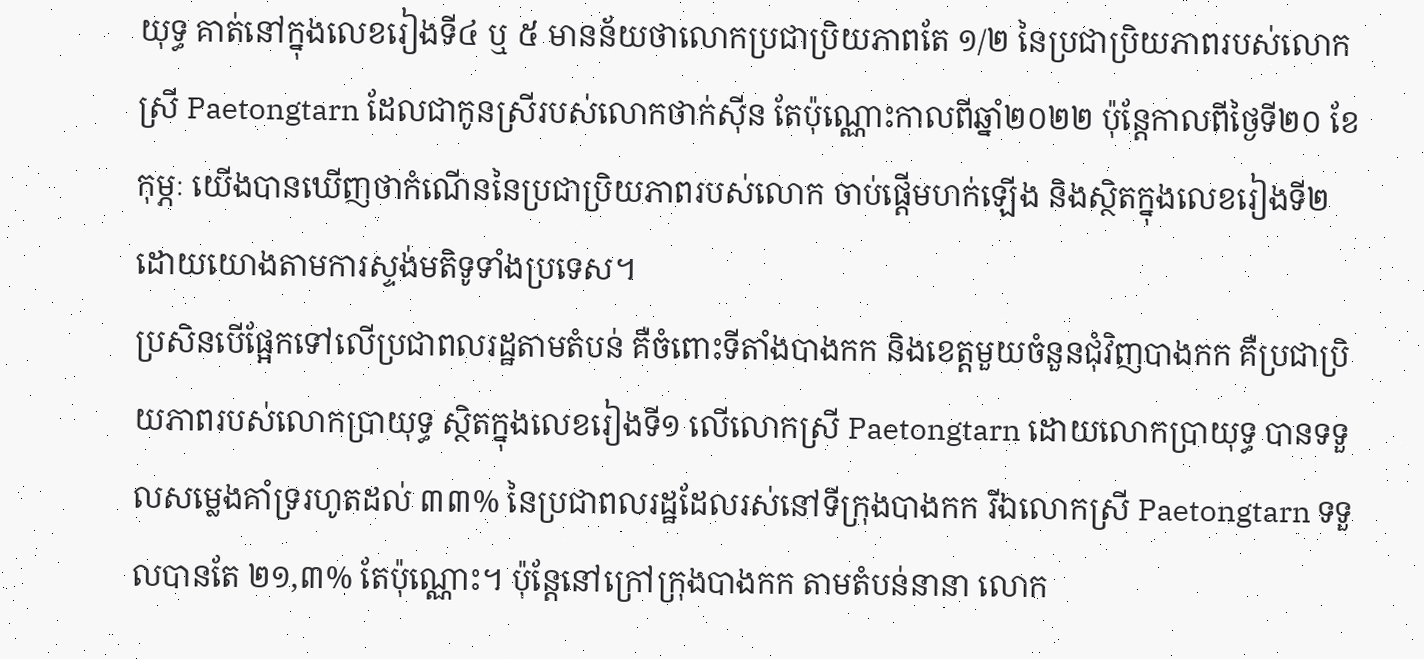យុទ្ធ គាត់នៅក្នុងលេខរៀងទី៤ ឬ ៥ មានន័យថាលោកប្រជាប្រិយភាពតែ ១/២ នៃប្រជាប្រិយភាពរបស់លោកស្រី Paetongtarn ដែលជាកូនស្រីរបស់លោកថាក់ស៊ីន តែប៉ុណ្ណោះកាលពីឆ្នាំ២០២២ ប៉ុន្តែកាលពីថ្ងៃទី២០ ខែកុម្ភៈ យើងបានឃើញថាកំណើននៃប្រជាប្រិយភាពរបស់លោក ចាប់ផ្តើមហក់ឡើង និងស្ថិតក្នុងលេខរៀងទី២ ដោយយោងតាមការស្ទង់មតិទូទាំងប្រទេស។
ប្រសិនបើផ្អែកទៅលើប្រជាពលរដ្ឋតាមតំបន់ គឺចំពោះទីតាំងបាងកក និងខេត្តមួយចំនួនជុំវិញបាងកក គឺប្រជាប្រិយភាពរបស់លោកប្រាយុទ្ធ ស្ថិតក្នុងលេខរៀងទី១ លើលោកស្រី Paetongtarn ដោយលោកប្រាយុទ្ធ បានទទួលសម្លេងគាំទ្ររហូតដល់ ៣៣% នៃប្រជាពលរដ្ឋដែលរស់នៅទីក្រុងបាងកក រីឯលោកស្រី Paetongtarn ទទួលបានតែ ២១,៣% តែប៉ុណ្ណោះ។ ប៉ុន្តែនៅក្រៅក្រុងបាងកក តាមតំបន់នានា លោក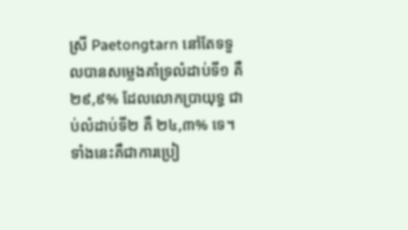ស្រី Paetongtarn នៅតែទទួលបានសម្លេងគាំទ្រលំដាប់ទី១ គឺ ២៩,៩% ដែលលោកប្រាយុទ្ធ ជាប់លំដាប់ទី២ គឺ ២៤,៣% ទេ។ ទាំងនេះគឺជាការប្រៀ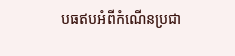បធឥបអំពីកំណើនប្រជា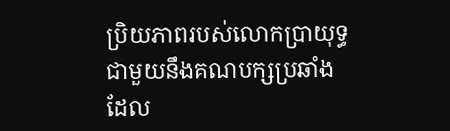ប្រិយភាពរបស់លោកប្រាយុទ្ធ ជាមួយនឹងគណបក្សប្រឆាំងដែល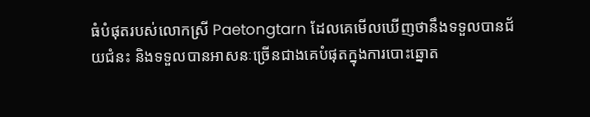ធំបំផុតរបស់លោកស្រី Paetongtarn ដែលគេមើលឃើញថានឹងទទួលបានជ័យជំនះ និងទទួលបានអាសនៈច្រើនជាងគេបំផុតក្នុងការបោះឆ្នោត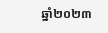ឆ្នាំ២០២៣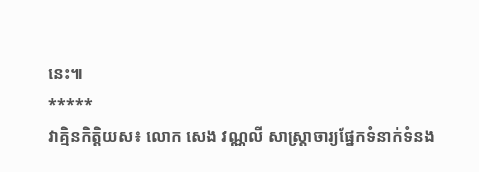នេះ៕
*****
វាគ្មិនកិត្តិយស៖ លោក សេង វណ្ណលី សាស្រ្តាចារ្យផ្នែកទំនាក់ទំនង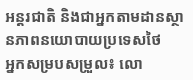អន្តរជាតិ និងជាអ្នកតាមដានស្ថានភាពនយោបាយប្រទេសថៃ
អ្នកសម្របសម្រួល៖ លោ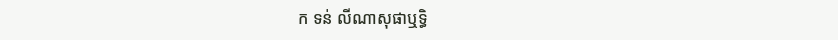ក ទន់ លីណាសុផាឬទ្ធិ